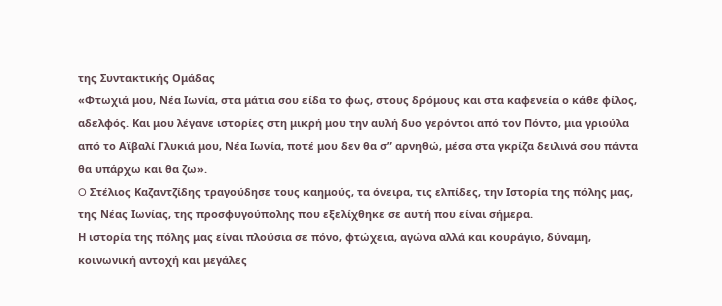της Συντακτικής Ομάδας
«Φτωχιά μου, Νέα Ιωνία, στα μάτια σου είδα το φως, στους δρόμους και στα καφενεία ο κάθε φίλος, αδελφός. Και μου λέγανε ιστορίες στη μικρή μου την αυλή δυο γερόντοι από τον Πόντο, μια γριούλα από το Αϊβαλί Γλυκιά μου, Νέα Ιωνία, ποτέ μου δεν θα σ” αρνηθώ, μέσα στα γκρίζα δειλινά σου πάντα θα υπάρχω και θα ζω».
O Στέλιος Καζαντζίδης τραγούδησε τους καημούς, τα όνειρα, τις ελπίδες, την Ιστορία της πόλης μας, της Νέας Ιωνίας, της προσφυγούπολης που εξελίχθηκε σε αυτή που είναι σήμερα.
Η ιστορία της πόλης μας είναι πλούσια σε πόνο, φτώχεια, αγώνα αλλά και κουράγιο, δύναμη, κοινωνική αντοχή και μεγάλες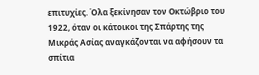επιτυχίες. Όλα ξεκίνησαν τον Οκτώβριο του 1922, όταν οι κάτοικοι της Σπάρτης της Μικράς Ασίας αναγκάζονται να αφήσουν τα σπίτια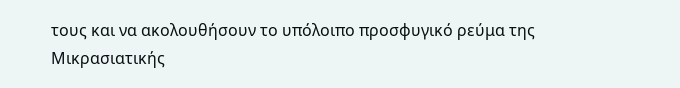τους και να ακολουθήσουν το υπόλοιπο προσφυγικό ρεύμα της Μικρασιατικής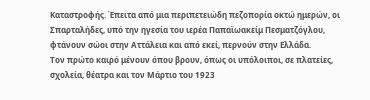Καταστροφής. Έπειτα από μια περιπετειώδη πεζοπορία οκτώ ημερών, οι Σπαρταλήδες, υπό την ηγεσία του ιερέα Παπαϊωακείμ Πεσματζόγλου, φτάνουν σώοι στην Αττάλεια και από εκεί, περνούν στην Ελλάδα.
Τον πρώτο καιρό μένουν όπου βρουν, όπως οι υπόλοιποι, σε πλατείες, σχολεία, θέατρα και τον Μάρτιο του 1923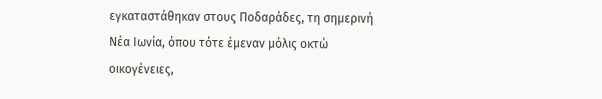εγκαταστάθηκαν στους Ποδαράδες, τη σημερινή Νέα Ιωνία, όπου τότε έμεναν μόλις οκτώ οικογένειες,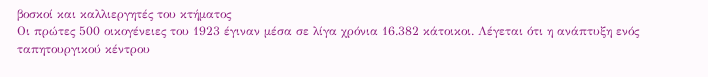βοσκοί και καλλιεργητές του κτήματος
Οι πρώτες 500 οικογένειες του 1923 έγιναν μέσα σε λίγα χρόνια 16.382 κάτοικοι. Λέγεται ότι η ανάπτυξη ενός ταπητουργικού κέντρου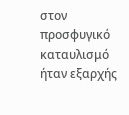στον προσφυγικό καταυλισμό ήταν εξαρχής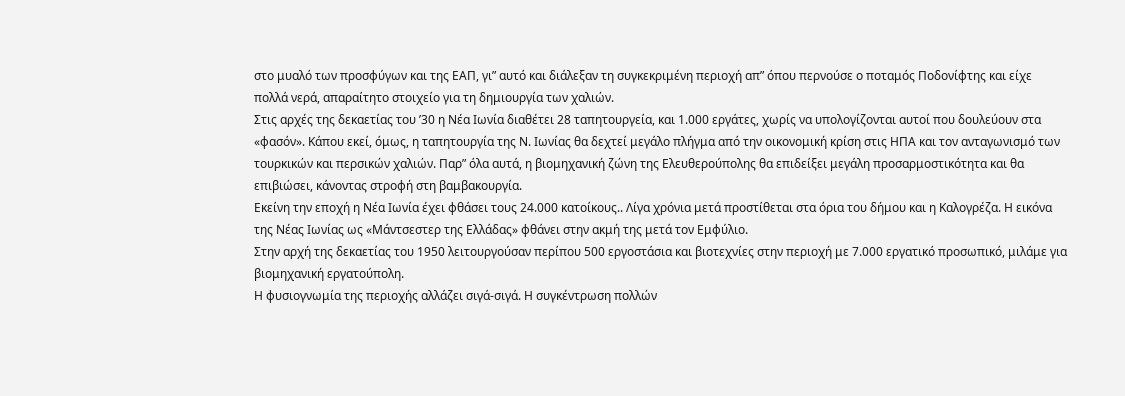στο μυαλό των προσφύγων και της ΕΑΠ, γι” αυτό και διάλεξαν τη συγκεκριμένη περιοχή απ” όπου περνούσε ο ποταμός Ποδονίφτης και είχε πολλά νερά, απαραίτητο στοιχείο για τη δημιουργία των χαλιών.
Στις αρχές της δεκαετίας του ’30 η Νέα Ιωνία διαθέτει 28 ταπητουργεία, και 1.000 εργάτες, χωρίς να υπολογίζονται αυτοί που δουλεύουν στα «φασόν». Κάπου εκεί, όμως, η ταπητουργία της Ν. Ιωνίας θα δεχτεί μεγάλο πλήγμα από την οικονομική κρίση στις ΗΠΑ και τον ανταγωνισμό των τουρκικών και περσικών χαλιών. Παρ” όλα αυτά, η βιομηχανική ζώνη της Ελευθερούπολης θα επιδείξει μεγάλη προσαρμοστικότητα και θα επιβιώσει, κάνοντας στροφή στη βαμβακουργία.
Εκείνη την εποχή η Νέα Ιωνία έχει φθάσει τους 24.000 κατοίκους.. Λίγα χρόνια μετά προστίθεται στα όρια του δήμου και η Καλογρέζα. Η εικόνα της Νέας Ιωνίας ως «Μάντσεστερ της Ελλάδας» φθάνει στην ακμή της μετά τον Εμφύλιο.
Στην αρχή της δεκαετίας του 1950 λειτουργούσαν περίπου 500 εργοστάσια και βιοτεχνίες στην περιοχή με 7.000 εργατικό προσωπικό, μιλάμε για βιομηχανική εργατούπολη.
Η φυσιογνωμία της περιοχής αλλάζει σιγά-σιγά. Η συγκέντρωση πολλών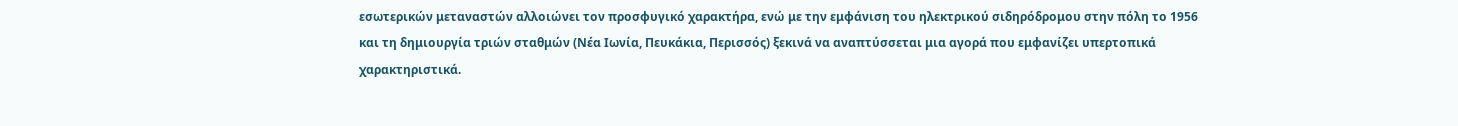εσωτερικών μεταναστών αλλοιώνει τον προσφυγικό χαρακτήρα, ενώ με την εμφάνιση του ηλεκτρικού σιδηρόδρομου στην πόλη το 1956 και τη δημιουργία τριών σταθμών (Νέα Ιωνία, Πευκάκια, Περισσός) ξεκινά να αναπτύσσεται μια αγορά που εμφανίζει υπερτοπικά χαρακτηριστικά.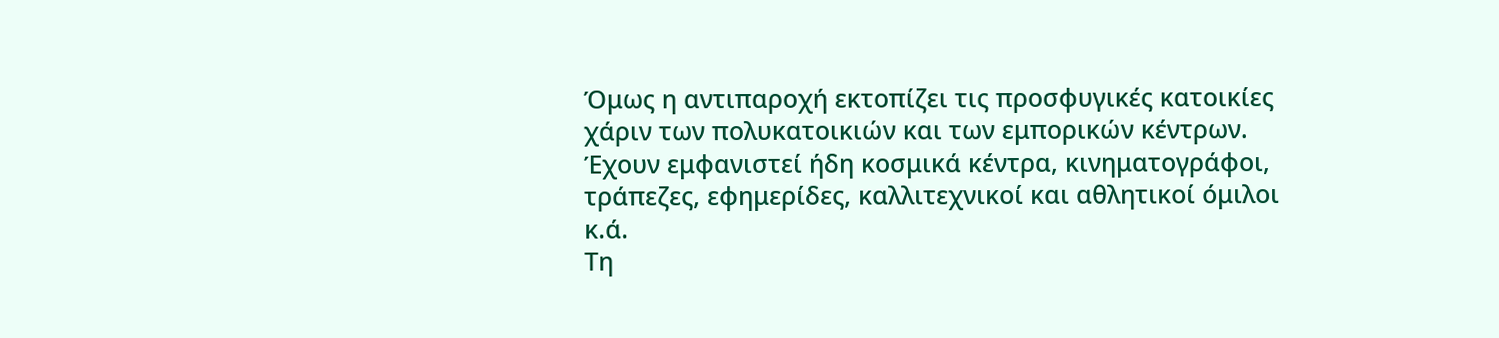Όμως η αντιπαροχή εκτοπίζει τις προσφυγικές κατοικίες χάριν των πολυκατοικιών και των εμπορικών κέντρων. Έχουν εμφανιστεί ήδη κοσμικά κέντρα, κινηματογράφοι, τράπεζες, εφημερίδες, καλλιτεχνικοί και αθλητικοί όμιλοι κ.ά.
Τη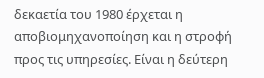δεκαετία του 1980 έρχεται η αποβιομηχανοποίηση και η στροφή προς τις υπηρεσίες. Είναι η δεύτερη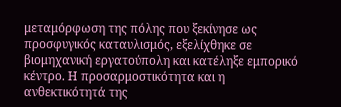μεταμόρφωση της πόλης που ξεκίνησε ως προσφυγικός καταυλισμός, εξελίχθηκε σε βιομηχανική εργατούπολη και κατέληξε εμπορικό κέντρο. Η προσαρμοστικότητα και η ανθεκτικότητά της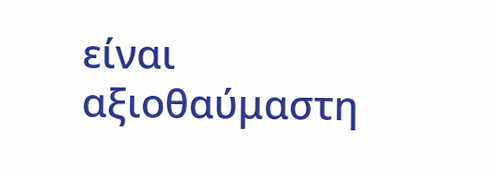είναι αξιοθαύμαστη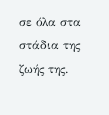σε όλα στα στάδια της ζωής της.